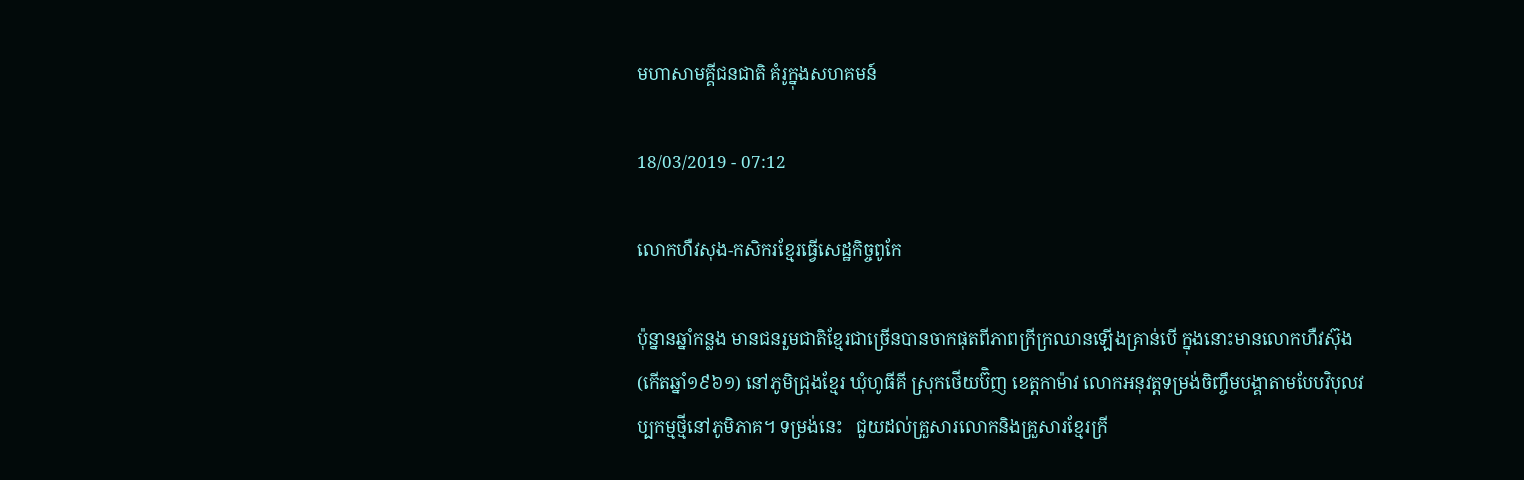មហាសាមគ្គីជនជាតិ គំរូក្នុងសហគមន៍

18/03/2019 - 07:12

លោកហឺវសុង-កសិករខ្មែរធ្វើសេដ្ឋកិច្ចពូកែ

ប៉ុន្នានឆ្នាំកន្លង មានជនរួមជាតិខ្មែរជាច្រើនបានចាកផុតពីភាពក្រីក្រឈានឡើងគ្រាន់បើ ក្នុងនោះមានលោកហឺវស៊ុង (កើតឆ្នាំ១៩៦១) នៅភូមិជ្រុងខ្មែរ ឃុំហូធីគី ស្រុកថើយប៊ិញ ខេត្តកាម៉ាវ លោកអនុវត្តទម្រង់ចិញ្ចឹមបង្គាតាមបែបវិបុលវប្បកម្មថ្មីនៅភូមិភាគ។ ទម្រង់នេះ   ជួយដល់គ្រួសារលោកនិងគ្រួសារខ្មែរក្រី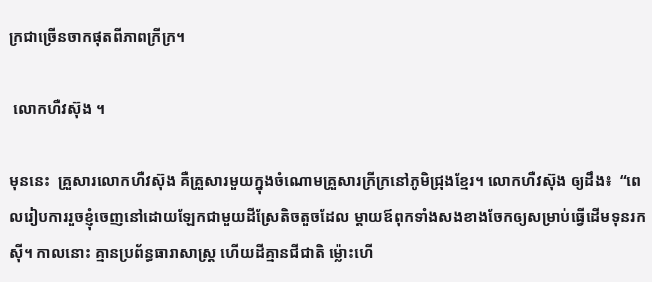ក្រជាច្រើនចាកផុតពីភាពក្រីក្រ។

 លោកហឺវស៊ុង ។

មុននេះ  គ្រួសារលោកហឺវស៊ុង គឺគ្រួសារមួយក្នុងចំណោមគ្រួសារក្រីក្រនៅភូមិជ្រុងខ្មែរ។ លោកហឺវស៊ុង ឲ្យដឹង៖  “ពេលរៀបការរួចខ្ញុំចេញនៅដោយឡែកជាមួយដីស្រែតិចតួចដែល ម្ដាយឪពុកទាំងសងខាងចែកឲ្យសម្រាប់ធ្វើដើមទុនរកស៊ី។ កាលនោះ គ្មានប្រព័ន្ធធារាសាស្រ្ត ហើយដីគ្មានជីជាតិ ម៉្លោះហើ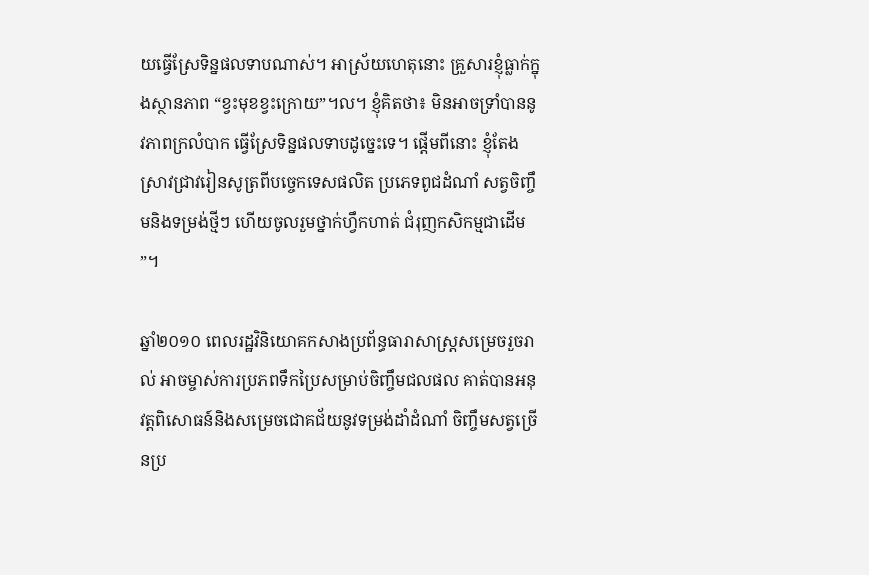យធ្វើស្រែទិន្នផលទាបណាស់។ អាស្រ័យហេតុនោះ គ្រួសារខ្ញុំធ្លាក់ក្នុងស្ថានភាព “ខ្វះមុខខ្វះក្រោយ”។ល។ ខ្ញុំគិតថា៖ មិនអាចទ្រាំបាននូវភាពក្រលំបាក ធ្វើស្រែទិន្នផលទាបដូច្នេះទេ។ ផ្ដើមពីនោះ ខ្ញុំតែងស្រាវជ្រាវរៀនសូត្រពីបច្ចេកទេសផលិត ប្រភេទពូជដំណាំ សត្វចិញ្ចឹមនិងទម្រង់ថ្មីៗ ហើយចូលរួមថ្នាក់ហ្វឹកហាត់ ជំរុញកសិកម្មជាដើម”។

ឆ្នាំ២០១០ ពេលរដ្ឋវិនិយោគកសាងប្រព័ន្ធធារាសាស្រ្តសម្រេចរួចរាល់ អាចម្ចាស់ការប្រភពទឹកប្រៃសម្រាប់ចិញ្ចឹមជលផល គាត់បានអនុវត្តពិសោធន៍និងសម្រេចជោគជ័យនូវទម្រង់ដាំដំណាំ ចិញ្ចឹមសត្វច្រើនប្រ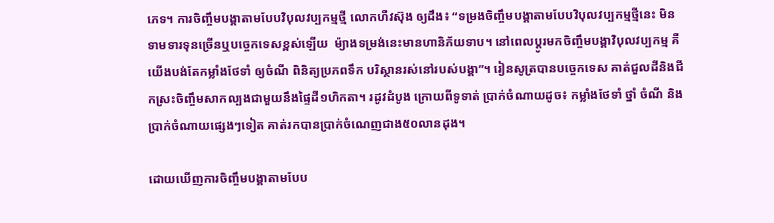ភេទ។ ការចិញ្ចឹមបង្គាតាមបែបវិបុលវប្បកម្មថ្មី លោកហឺវស៊ុង ឲ្យដឹង៖ “ទម្រងចិញ្ចឹមបង្គាតាមបែបវិបុលវប្បកម្មថ្មីនេះ មិនទាមទារទុនច្រើនឬបច្ចេកទេសខ្ពស់ឡើយ  ម៉្យាងទម្រង់នេះមានហានិភ័យទាប។ នៅពេលប្ដូរមកចិញ្ចឹមបង្គាវិបុលវប្បកម្ម គឺយើងបង់តែកម្លាំងថែទាំ ឲ្យចំណី ពិនិត្យប្រភពទឹក បរិស្ថានរស់នៅរបស់បង្គា”។ រៀនសូត្របានបច្ចេកទេស គាត់ជួលដីនិងជីកស្រះចិញ្ចឹមសាកល្បងជាមួយនឹងផ្ទៃដី១ហិកតា។ រដូវដំបូង ក្រោយពីទូទាត់ ប្រាក់ចំណាយដូច៖ កម្លាំងថែទាំ ថ្នាំ ចំណី និងប្រាក់ចំណាយផ្សេងៗទៀត គាត់រកបានប្រាក់ចំណេញជាង៥០លានដុង។

ដោយឃើញការចិញ្ចឹមបង្គាតាមបែប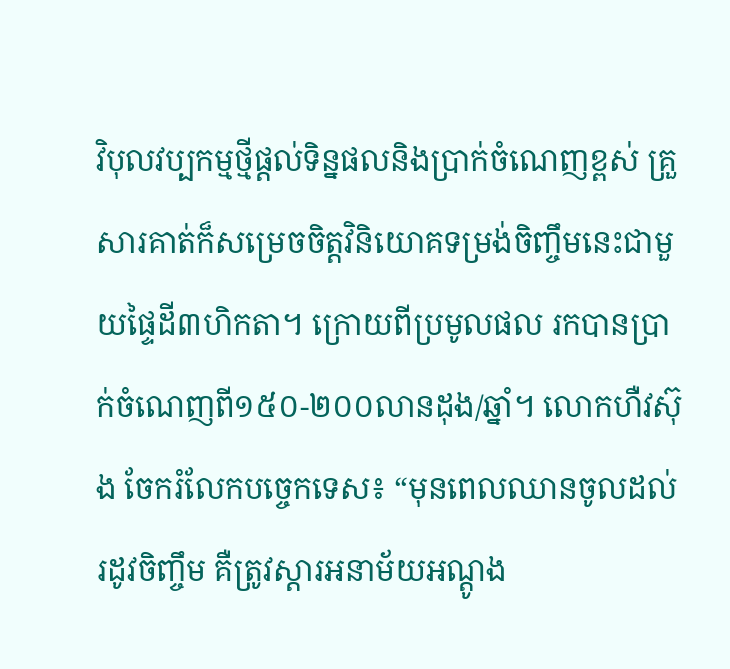វិបុលវប្បកម្មថ្មីផ្ដល់ទិន្នផលនិងប្រាក់ចំណេញខ្ពស់ គ្រួសារគាត់ក៏សម្រេចចិត្តវិនិយោគទម្រង់ចិញ្ចឹមនេះជាមួយផ្ទៃដី៣ហិកតា។ ក្រោយពីប្រមូលផល រកបានប្រាក់ចំណេញពី១៥០-២០០លានដុង/ឆ្នាំ។ លោកហឺវស៊ុង ចែករំលែកបច្ចេកទេស៖ “មុនពេលឈានចូលដល់រដូវចិញ្ចឹម គឺត្រូវស្ដារអនាម័យអណ្តូង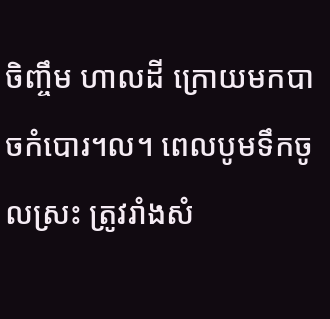ចិញ្ចឹម ហាលដី ក្រោយមកបាចកំបោរ។ល។ ពេលបូមទឹកចូលស្រះ ត្រូវរាំងសំ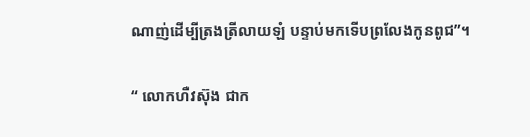ណាញ់ដើម្បីត្រងត្រីលាយឡំ បន្ទាប់មកទើបព្រលែងកូនពូជ”។

“ លោកហឺវស៊ុង ជាក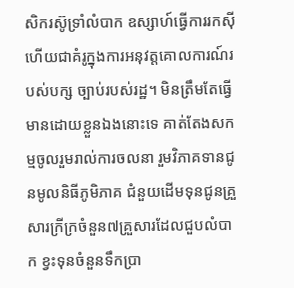សិករស៊ូទ្រាំលំបាក ឧស្សាហ៍ធ្វើការរកស៊ី ហើយជាគំរូក្នុងការអនុវត្តគោលការណ៍របស់បក្ស ច្បាប់របស់រដ្ឋ។ មិនត្រឹមតែធ្វើមានដោយខ្លួនឯងនោះទេ គាត់តែងសកម្មចូលរួមរាល់ការចលនា រួមវិភាគទានជូនមូលនិធីភូមិភាគ ជំនួយដើមទុនជូនគ្រួសារក្រីក្រចំនួន៧គ្រួសារដែលជួបលំបាក ខ្វះទុនចំនួនទឹកប្រា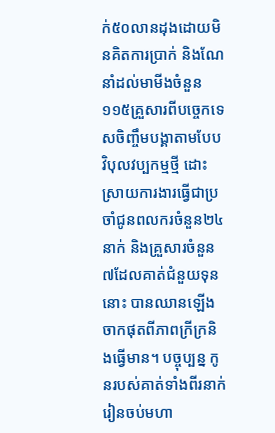ក់៥០លានដុងដោយមិនគិតការប្រាក់ និងណែនាំដល់មាមីងចំនួន១១៥គ្រួសារពីបច្ចេកទេសចិញ្ចឹមបង្គាតាមបែបវិបុលវប្បកម្មថ្មី ដោះស្រាយការងារធ្វើជាប្រចាំជូនពលករចំនួន២៤នាក់ និងគ្រួសារចំនួន៧ដែលគាត់ជំនួយទុននោះ បានឈានឡើងចាកផុតពីភាពក្រីក្រនិងធ្វើមាន។ បច្ចុប្បន្ន កូនរបស់គាត់ទាំងពីរនាក់រៀនចប់មហា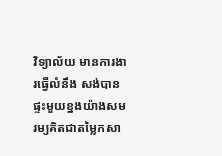វិទ្យាល័យ មានការងារធ្វើលំនឹង សង់បានផ្ទះមួយខ្នងយ៉ាងសមរម្យគិតជាតម្លៃកសា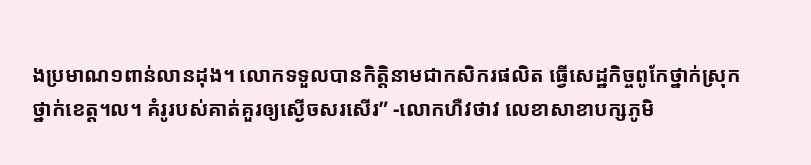ងប្រមាណ១ពាន់លានដុង។ លោកទទួលបានកិត្តិនាមជាកសិករផលិត ធ្វើសេដ្ឋកិច្ចពូកែថ្នាក់ស្រុក ថ្នាក់ខេត្ត។ល។ គំរូរបស់គាត់គួរឲ្យស្ងើចសរសើរ” -លោកហឺវថាវ លេខាសាខាបក្សភូមិ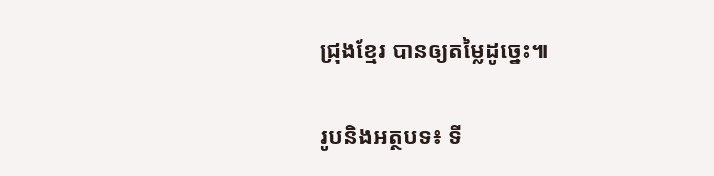ជ្រុងខ្មែរ បានឲ្យតម្លៃដូច្នេះ៕

រូបនិងអត្ថបទ៖ ទី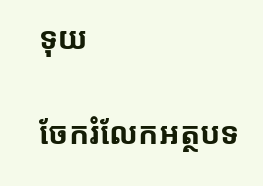ទុយ

ចែករំលែកអត្ថបទ